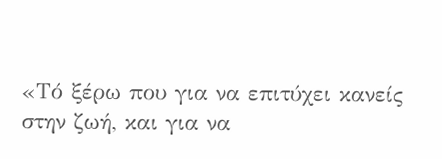«Τό ξέρω που για να επιτύχει κανείς στην ζωή, και για να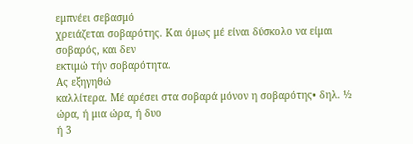εμπνέει σεβασμό
χρειάζεται σοβαρότης. Και όμως μέ είναι δύσκολο να είμαι σοβαρός, και δεν
εκτιμώ τήν σοβαρότητα.
Ας εξηγηθώ
καλλίτερα. Μέ αρέσει στα σοβαρά μόνον η σοβαρότης• δηλ. ½ ώρα, ή μια ώρα, ή δυο
ή 3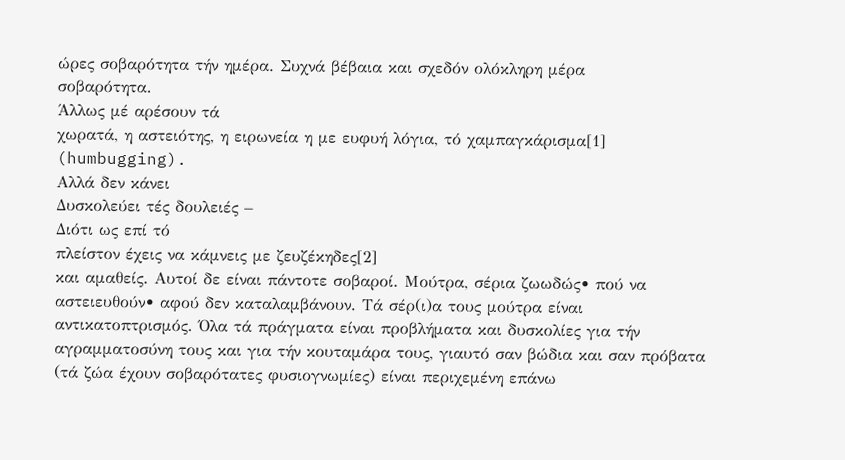ώρες σοβαρότητα τήν ημέρα. Συχνά βέβαια και σχεδόν ολόκληρη μέρα
σοβαρότητα.
Άλλως μέ αρέσουν τά
χωρατά, η αστειότης, η ειρωνεία η με ευφυή λόγια, τό χαμπαγκάρισμα[1]
(humbugging).
Αλλά δεν κάνει
Δυσκολεύει τές δουλειές –
Διότι ως επί τό
πλείστον έχεις να κάμνεις με ζευζέκηδες[2]
και αμαθείς. Αυτοί δε είναι πάντοτε σοβαροί. Μούτρα, σέρια ζωωδώς• πού να
αστειευθούν• αφού δεν καταλαμβάνουν. Τά σέρ(ι)α τους μούτρα είναι
αντικατοπτρισμός. Όλα τά πράγματα είναι προβλήματα και δυσκολίες για τήν
αγραμματοσύνη τους και για τήν κουταμάρα τους, γιαυτό σαν βώδια και σαν πρόβατα
(τά ζώα έχουν σοβαρότατες φυσιογνωμίες) είναι περιχεμένη επάνω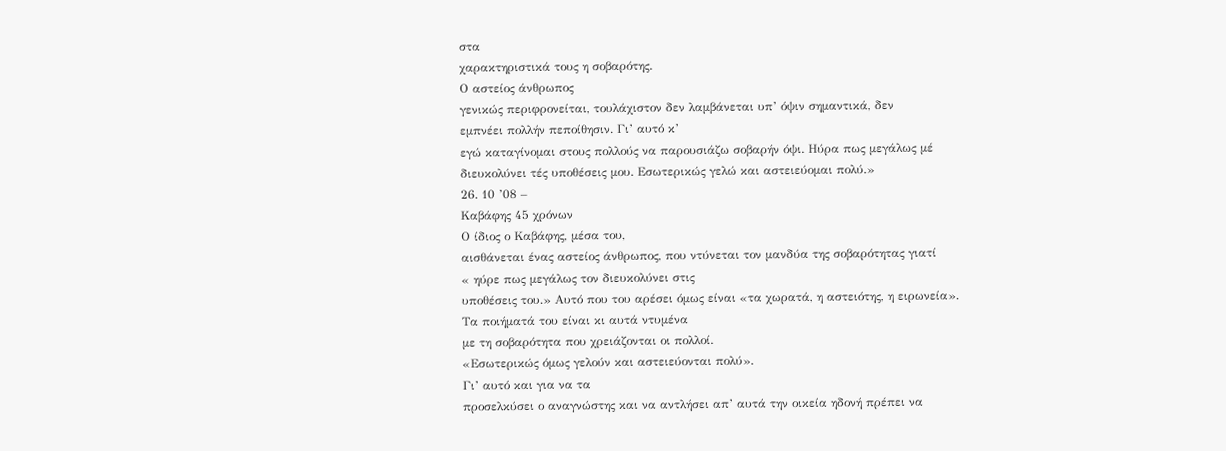στα
χαρακτηριστικά τους η σοβαρότης.
Ο αστείος άνθρωπος
γενικώς περιφρονείται, τουλάχιστον δεν λαμβάνεται υπ’ όψιν σημαντικά, δεν
εμπνέει πολλήν πεποίθησιν. Γι’ αυτό κ’
εγώ καταγίνομαι στους πολλούς να παρουσιάζω σοβαρήν όψι. Ηύρα πως μεγάλως μέ
διευκολύνει τές υποθέσεις μου. Εσωτερικώς γελώ και αστειεύομαι πολύ.»
26. 10 ’08 –
Kαβάφης 45 χρόνων
Ο ίδιος ο Καβάφης, μέσα του,
αισθάνεται ένας αστείος άνθρωπος, που ντύνεται τον μανδύα της σοβαρότητας γιατί
« ηύρε πως μεγάλως τον διευκολύνει στις
υποθέσεις του.» Αυτό που του αρέσει όμως είναι «τα χωρατά, η αστειότης, η ειρωνεία».
Τα ποιήματά του είναι κι αυτά ντυμένα
με τη σοβαρότητα που χρειάζονται οι πολλοί.
«Εσωτερικώς όμως γελούν και αστειεύονται πολύ».
Γι’ αυτό και για να τα
προσελκύσει ο αναγνώστης και να αντλήσει απ’ αυτά την οικεία ηδονή πρέπει να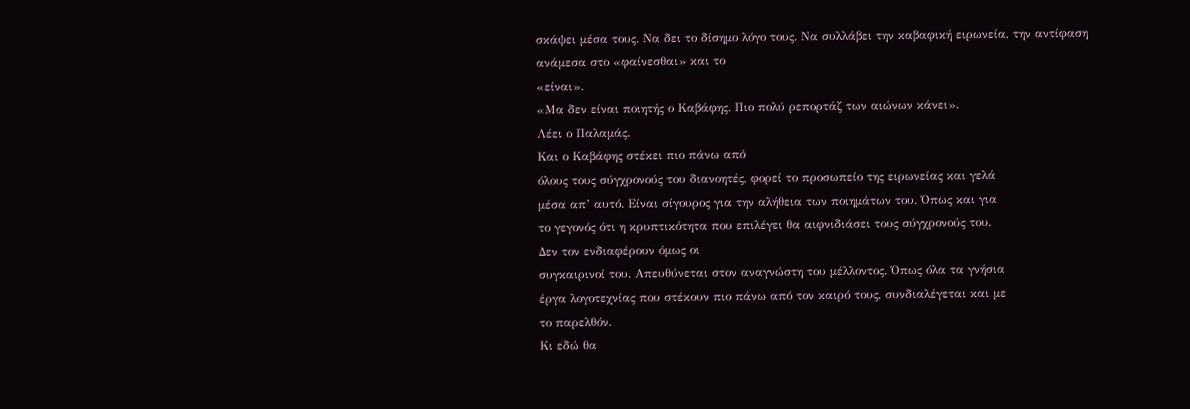σκάψει μέσα τους. Να δει το δίσημο λόγο τους. Να συλλάβει την καβαφική ειρωνεία, την αντίφαση ανάμεσα στο «φαίνεσθαι» και το
«είναι».
«Μα δεν είναι ποιητής ο Καβάφης. Πιο πολύ ρεπορτάζ των αιώνων κάνει».
Λέει ο Παλαμάς.
Και ο Καβάφης στέκει πιο πάνω από
όλους τους σύγχρονούς του διανοητές, φορεί το προσωπείο της ειρωνείας και γελά
μέσα απ’ αυτό. Είναι σίγουρος για την αλήθεια των ποιημάτων του. Όπως και για
το γεγονός ότι η κρυπτικότητα που επιλέγει θα αιφνιδιάσει τους σύγχρονούς του.
Δεν τον ενδιαφέρουν όμως οι
συγκαιρινοί του. Απευθύνεται στον αναγνώστη του μέλλοντος. Όπως όλα τα γνήσια
έργα λογοτεχνίας που στέκουν πιο πάνω από τον καιρό τους, συνδιαλέγεται και με
το παρελθόν.
Κι εδώ θα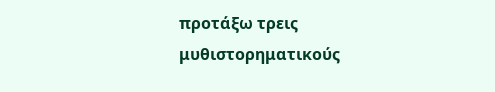προτάξω τρεις
μυθιστορηματικούς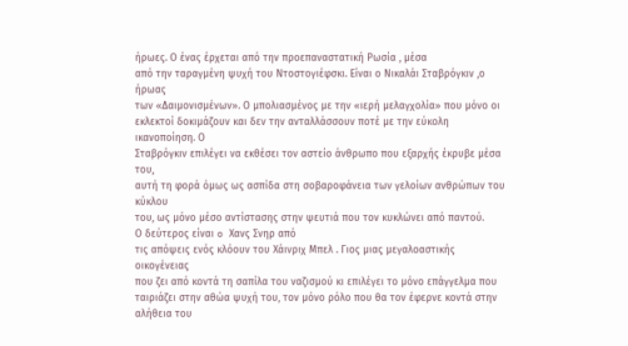ήρωες. Ο ένας έρχεται από την προεπαναστατική Ρωσία , μέσα
από την ταραγμένη ψυχή του Ντοστογιέφσκι. Είναι ο Νικαλάι Σταβρόγκιν ,ο ήρωας
των «Δαιμονισμένων». Ο μπολιασμένος με την «ιερή μελαγχολία» που μόνο οι
εκλεκτοί δοκιμάζουν και δεν την ανταλλάσσουν ποτέ με την εύκολη ικανοποίηση. Ο
Σταβρόγκιν επιλέγει να εκθέσει τον αστείο άνθρωπο που εξαρχής έκρυβε μέσα του,
αυτή τη φορά όμως ως ασπίδα στη σοβαροφάνεια των γελοίων ανθρώπων του κύκλου
του, ως μόνο μέσο αντίστασης στην ψευτιά που τον κυκλώνει από παντού.
Ο δεύτερος είναι o Χανς Σνηρ από
τις απόψεις ενός κλόουν του Χάινριχ Μπελ . Γιος μιας μεγαλοαστικής οικογένειας
που ζει από κοντά τη σαπίλα του ναζισμού κι επιλέγει το μόνο επάγγελμα που
ταιριάζει στην αθώα ψυχή του, τον μόνο ρόλο που θα τον έφερνε κοντά στην
αλήθεια του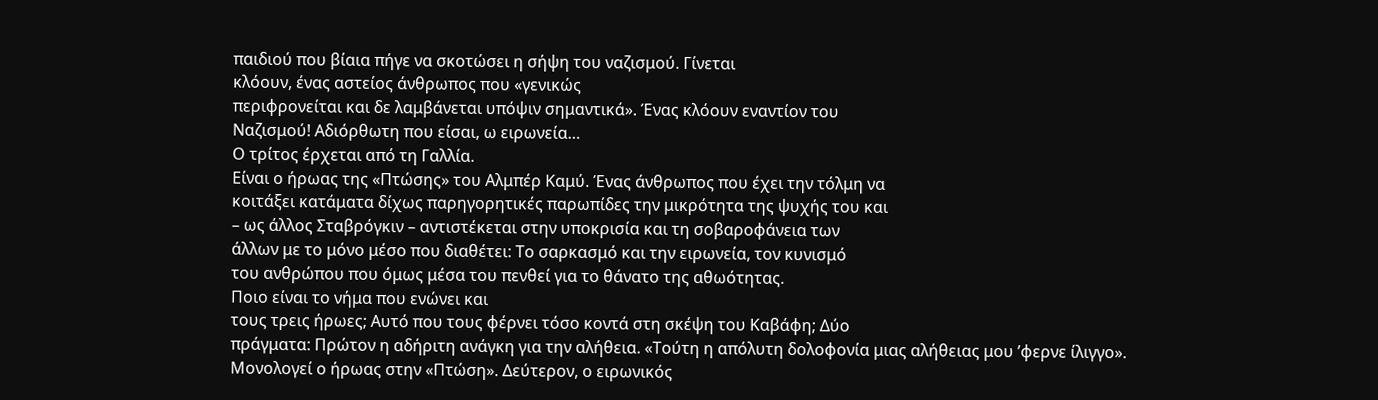παιδιού που βίαια πήγε να σκοτώσει η σήψη του ναζισμού. Γίνεται
κλόουν, ένας αστείος άνθρωπος που «γενικώς
περιφρονείται και δε λαμβάνεται υπόψιν σημαντικά». Ένας κλόουν εναντίον του
Ναζισμού! Αδιόρθωτη που είσαι, ω ειρωνεία…
Ο τρίτος έρχεται από τη Γαλλία.
Είναι ο ήρωας της «Πτώσης» του Αλμπέρ Καμύ. Ένας άνθρωπος που έχει την τόλμη να
κοιτάξει κατάματα δίχως παρηγορητικές παρωπίδες την μικρότητα της ψυχής του και
– ως άλλος Σταβρόγκιν – αντιστέκεται στην υποκρισία και τη σοβαροφάνεια των
άλλων με το μόνο μέσο που διαθέτει: Το σαρκασμό και την ειρωνεία, τον κυνισμό
του ανθρώπου που όμως μέσα του πενθεί για το θάνατο της αθωότητας.
Ποιο είναι το νήμα που ενώνει και
τους τρεις ήρωες; Αυτό που τους φέρνει τόσο κοντά στη σκέψη του Καβάφη; Δύο
πράγματα: Πρώτον η αδήριτη ανάγκη για την αλήθεια. «Τούτη η απόλυτη δολοφονία μιας αλήθειας μου ’φερνε ίλιγγο».
Μονολογεί ο ήρωας στην «Πτώση». Δεύτερον, ο ειρωνικός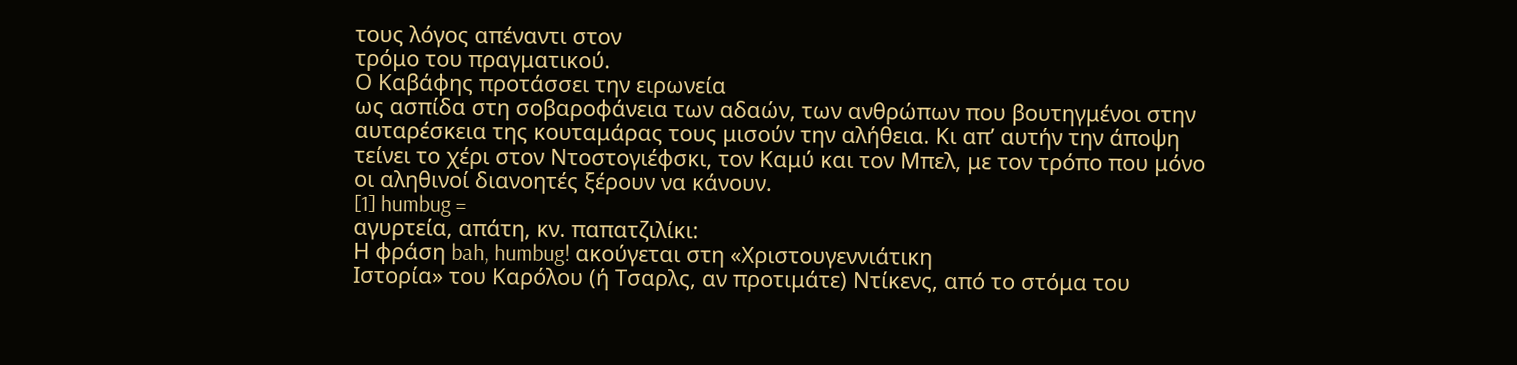τους λόγος απέναντι στον
τρόμο του πραγματικού.
Ο Καβάφης προτάσσει την ειρωνεία
ως ασπίδα στη σοβαροφάνεια των αδαών, των ανθρώπων που βουτηγμένοι στην
αυταρέσκεια της κουταμάρας τους μισούν την αλήθεια. Κι απ’ αυτήν την άποψη
τείνει το χέρι στον Ντοστογιέφσκι, τον Καμύ και τον Μπελ, με τον τρόπο που μόνο
οι αληθινοί διανοητές ξέρουν να κάνουν.
[1] humbug =
αγυρτεία, απάτη, κν. παπατζιλίκι:
Η φράση bah, humbug! ακούγεται στη «Χριστουγεννιάτικη
Ιστορία» του Καρόλου (ή Τσαρλς, αν προτιμάτε) Ντίκενς, από το στόμα του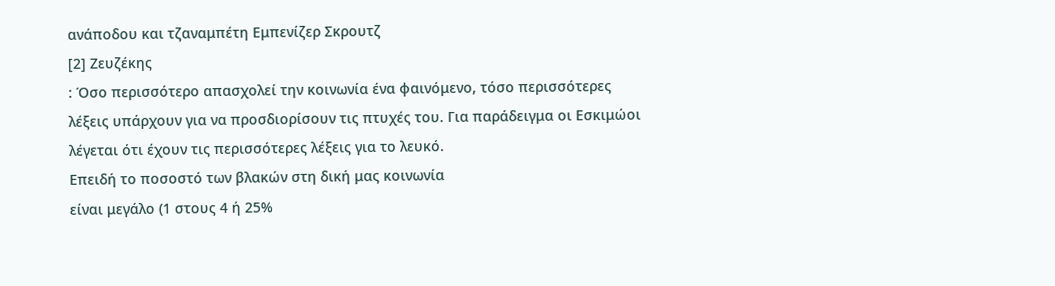ανάποδου και τζαναμπέτη Εμπενίζερ Σκρουτζ
[2] Ζευζέκης
: Όσο περισσότερο απασχολεί την κοινωνία ένα φαινόμενο, τόσο περισσότερες
λέξεις υπάρχουν για να προσδιορίσουν τις πτυχές του. Για παράδειγμα οι Εσκιμώοι
λέγεται ότι έχουν τις περισσότερες λέξεις για το λευκό.
Επειδή το ποσοστό των βλακών στη δική μας κοινωνία
είναι μεγάλο (1 στους 4 ή 25%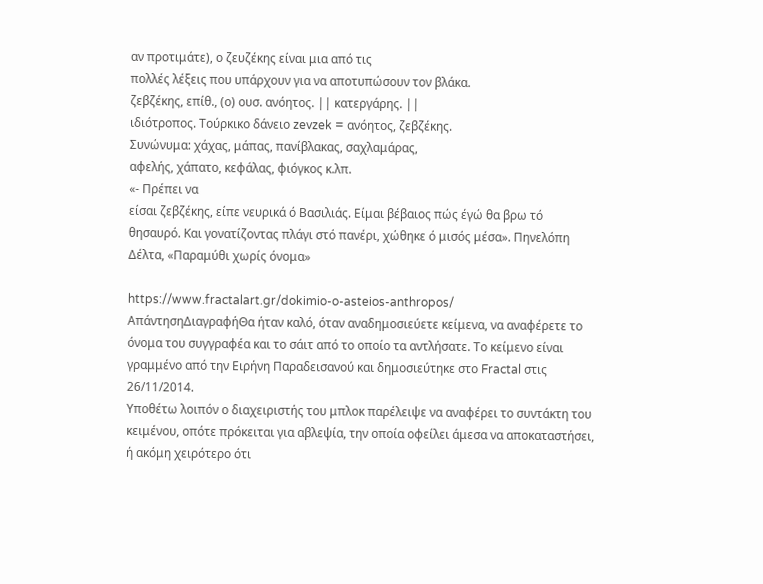αν προτιμάτε), ο ζευζέκης είναι μια από τις
πολλές λέξεις που υπάρχουν για να αποτυπώσουν τον βλάκα.
ζεβζέκης, επίθ., (ο) ουσ. ανόητος. || κατεργάρης. ||
ιδιότροπος. Τούρκικο δάνειο zevzek = ανόητος, ζεβζέκης.
Συνώνυμα: χάχας, μάπας, πανίβλακας, σαχλαμάρας,
αφελής, χάπατο, κεφάλας, φιόγκος κ.λπ.
«- Πρέπει να
είσαι ζεβζέκης, είπε νευρικά ό Βασιλιάς. Είμαι βέβαιος πώς έγώ θα βρω τό
θησαυρό. Και γονατίζοντας πλάγι στό πανέρι, χώθηκε ό μισός μέσα». Πηνελόπη
Δέλτα, «Παραμύθι χωρίς όνομα»

https://www.fractalart.gr/dokimio-o-asteios-anthropos/
ΑπάντησηΔιαγραφήΘα ήταν καλό, όταν αναδημοσιεύετε κείμενα, να αναφέρετε το όνομα του συγγραφέα και το σάιτ από το οποίο τα αντλήσατε. Το κείμενο είναι γραμμένο από την Ειρήνη Παραδεισανού και δημοσιεύτηκε στο Fractal στις 26/11/2014.
Υποθέτω λοιπόν ο διαχειριστής του μπλοκ παρέλειψε να αναφέρει το συντάκτη του κειμένου, οπότε πρόκειται για αβλεψία, την οποία οφείλει άμεσα να αποκαταστήσει, ή ακόμη χειρότερο ότι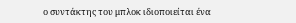ο συντάκτης του μπλοκ ιδιοποιείται ένα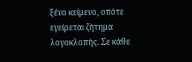ξένο κείμενο, οπότε εγείρεται ζήτημα λογοκλοπής. Σε κάθε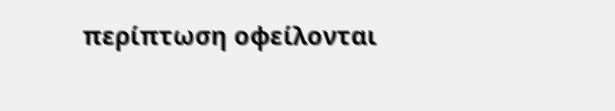περίπτωση οφείλονται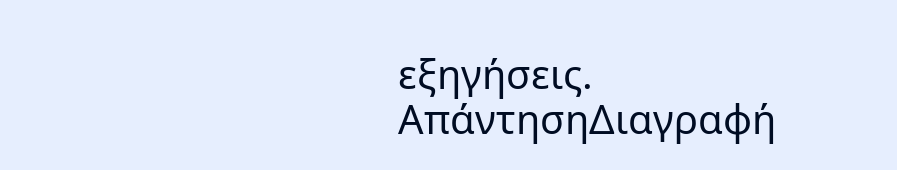εξηγήσεις.
ΑπάντησηΔιαγραφή